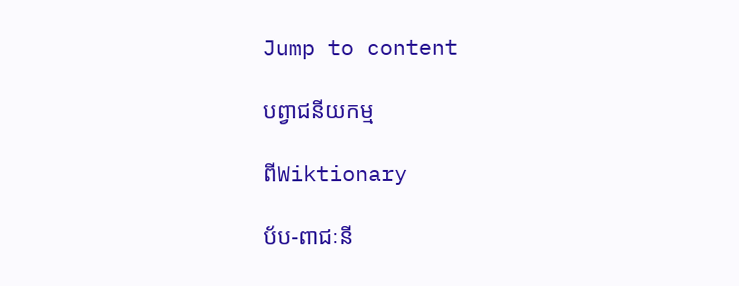Jump to content

បព្វាជនីយកម្ម

ពីWiktionary

ប័ប-ពាជៈនី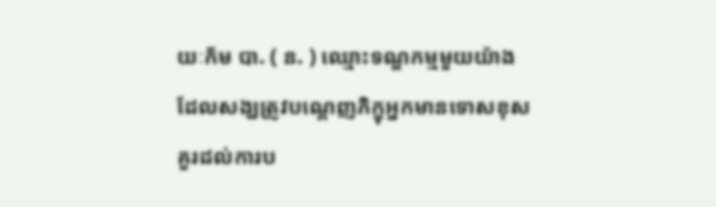យៈក័ម បា. ( ន. ) ឈ្មោះទណ្ឌកម្មមួយយ៉ាង ដែលសង្ឃត្រូវបណ្ដេញភិក្ខុអ្នកមានទោសខុសគួរដល់ការប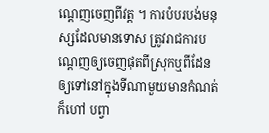ណ្ដេញចេញពីវត្ត ។ ការបំបរបង់មនុស្សដែលមានទោស ត្រូវរាជការបណ្ដេញឲ្យចេញផុតពីស្រុកឬពីដែនឲ្យទៅនៅក្នុងទីណាមួយមានកំណត់ ក៏ហៅ បព្វា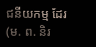ជនីយកម្ម ដែរ (ម. ព. និរ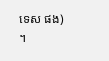ទេស ផង) ។